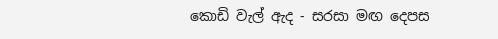කොඩි වැල් ඇද - සරසා මඟ දෙපස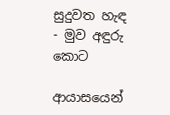සුදුවත හැඳ - මුව අඳුරු කොට

ආයාසයෙන්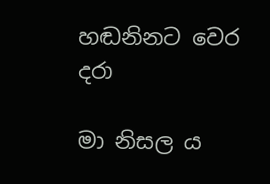හඬනිනට වෙර දරා

මා නිසල ය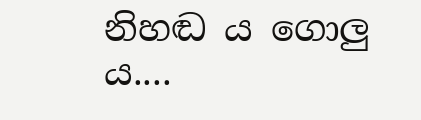නිහඬ ය ගොලු ය....